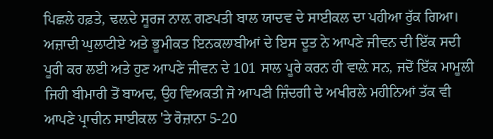ਪਿਛਲੇ ਹਫ਼ਤੇ, ਢਲ਼ਦੇ ਸੂਰਜ ਨਾਲ਼ ਗਣਪਤੀ ਬਾਲ ਯਾਦਵ ਦੇ ਸਾਈਕਲ ਦਾ ਪਹੀਆ ਰੁੱਕ ਗਿਆ। ਅਜ਼ਾਦੀ ਘੁਲਾਟੀਏ ਅਤੇ ਭੂਮੀਕਤ ਇਨਕਲਾਬੀਆਂ ਦੇ ਇਸ ਦੂਤ ਨੇ ਆਪਣੇ ਜੀਵਨ ਦੀ ਇੱਕ ਸਦੀ ਪੂਰੀ ਕਰ ਲਈ ਅਤੇ ਹੁਣ ਆਪਣੇ ਜੀਵਨ ਦੇ 101 ਸਾਲ ਪੂਰੇ ਕਰਨ ਹੀ ਵਾਲ਼ੇ ਸਨ, ਜਦੋਂ ਇੱਕ ਮਾਮੂਲੀ ਜਿਹੀ ਬੀਮਾਰੀ ਤੋਂ ਬਾਅਦ, ਉਹ ਵਿਅਕਤੀ ਜੋ ਆਪਣੀ ਜ਼ਿੰਦਗੀ ਦੇ ਅਖੀਰਲੇ ਮਹੀਨਿਆਂ ਤੱਕ ਵੀ ਆਪਣੇ ਪ੍ਰਾਚੀਨ ਸਾਈਕਲ 'ਤੇ ਰੋਜ਼ਾਨਾ 5-20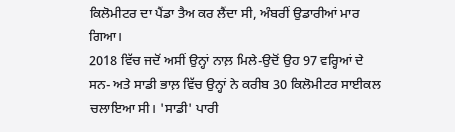ਕਿਲੋਮੀਟਰ ਦਾ ਪੈਂਡਾ ਤੈਅ ਕਰ ਲੈਂਦਾ ਸੀ, ਅੰਬਰੀਂ ਉਡਾਰੀਆਂ ਮਾਰ ਗਿਆ।
2018 ਵਿੱਚ ਜਦੋਂ ਅਸੀਂ ਉਨ੍ਹਾਂ ਨਾਲ਼ ਮਿਲੇ-ਉਦੋਂ ਉਹ 97 ਵਰ੍ਹਿਆਂ ਦੇ ਸਨ- ਅਤੇ ਸਾਡੀ ਭਾਲ਼ ਵਿੱਚ ਉਨ੍ਹਾਂ ਨੇ ਕਰੀਬ 30 ਕਿਲੋਮੀਟਰ ਸਾਈਕਲ ਚਲਾਇਆ ਸੀ। 'ਸਾਡੀ' ਪਾਰੀ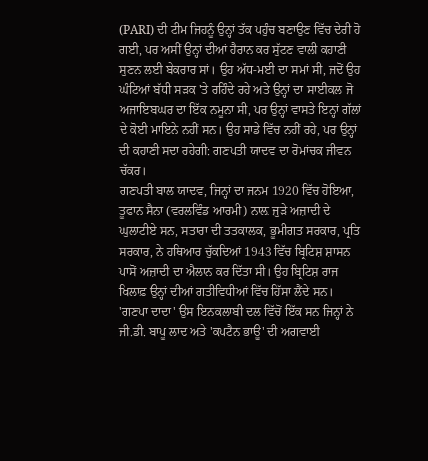(PARI) ਦੀ ਟੀਮ ਜਿਹਨੂੰ ਉਨ੍ਹਾਂ ਤੱਕ ਪਹੁੰਚ ਬਣਾਉਣ ਵਿੱਚ ਦੇਰੀ ਹੋ ਗਈ, ਪਰ ਅਸੀਂ ਉਨ੍ਹਾਂ ਦੀਆਂ ਹੈਰਾਨ ਕਰ ਸੁੱਟਣ ਵਾਲੀ ਕਹਾਣੀ ਸੁਣਨ ਲਈ ਬੇਕਰਾਰ ਸਾਂ। ਉਹ ਅੱਧ-ਮਈ ਦਾ ਸਮਾਂ ਸੀ, ਜਦੋਂ ਉਹ ਘੰਟਿਆਂ ਬੱਧੀ ਸੜਕ 'ਤੇ ਰਹਿੰਦੇ ਰਹੇ ਅਤੇ ਉਨ੍ਹਾਂ ਦਾ ਸਾਈਕਲ ਜੋ ਅਜਾਇਬਘਰ ਦਾ ਇੱਕ ਨਮੂਨਾ ਸੀ, ਪਰ ਉਨ੍ਹਾਂ ਵਾਸਤੇ ਇਨ੍ਹਾਂ ਗੱਲਾਂ ਦੇ ਕੋਈ ਮਾਇਨੇ ਨਹੀਂ ਸਨ। ਉਹ ਸਾਡੇ ਵਿੱਚ ਨਹੀਂ ਰਹੇ, ਪਰ ਉਨ੍ਹਾਂ ਦੀ ਕਹਾਣੀ ਸਦਾ ਰਹੇਗੀ: ਗਣਪਤੀ ਯਾਦਵ ਦਾ ਰੋਮਾਂਚਕ ਜੀਵਨ ਚੱਕਰ।
ਗਣਪਤੀ ਬਾਲ ਯਾਦਵ, ਜਿਨ੍ਹਾਂ ਦਾ ਜਨਮ 1920 ਵਿੱਚ ਹੋਇਆ, ਤੂਫਾਨ ਸੈਨਾ (ਵਰਲਵਿੰਡ ਆਰਮੀ) ਨਾਲ਼ ਜੁੜੇ ਅਜ਼ਾਦੀ ਦੇ ਘੁਲਾਟੀਏ ਸਨ, ਸਤਾਰਾ ਦੀ ਤਤਕਾਲਕ, ਭੂਮੀਗਤ ਸਰਕਾਰ, ਪ੍ਰਤਿ ਸਰਕਾਰ, ਨੇ ਹਥਿਆਰ ਚੁੱਕਦਿਆਂ 1943 ਵਿੱਚ ਬ੍ਰਿਟਿਸ਼ ਸ਼ਾਸਨ ਪਾਸੋਂ ਅਜ਼ਾਦੀ ਦਾ ਐਲਾਨ ਕਰ ਦਿੱਤਾ ਸੀ। ਉਹ ਬ੍ਰਿਟਿਸ਼ ਰਾਜ ਖਿਲਾਫ਼ ਉਨ੍ਹਾਂ ਦੀਆਂ ਗਤੀਵਿਧੀਆਂ ਵਿੱਚ ਹਿੱਸਾ ਲੈਂਦੇ ਸਨ। 'ਗਣਪਾ ਦਾਦਾ' ਉਸ ਇਨਕਲਾਬੀ ਦਲ ਵਿੱਚੋਂ ਇੱਕ ਸਨ ਜਿਨ੍ਹਾਂ ਨੇ ਜੀ.ਡੀ. ਬਾਪੂ ਲਾਦ ਅਤੇ 'ਕਪਟੈਨ ਭਾਊ' ਦੀ ਅਗਵਾਈ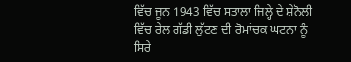ਵਿੱਚ ਜੂਨ 1943 ਵਿੱਚ ਸਤਾਲਾ ਜਿਲ੍ਹੇ ਦੇ ਸ਼ੇਨੋਲੀ ਵਿੱਚ ਰੇਲ ਗੱਡੀ ਲੁੱਟਣ ਦੀ ਰੋਮਾਂਚਕ ਘਟਨਾ ਨੂੰ ਸਿਰੇ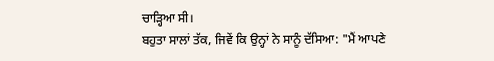ਚਾੜ੍ਹਿਆ ਸੀ।
ਬਹੁਤਾ ਸਾਲਾਂ ਤੱਕ, ਜਿਵੇਂ ਕਿ ਉਨ੍ਹਾਂ ਨੇ ਸਾਨੂੰ ਦੱਸਿਆ: "ਮੈਂ ਆਪਣੇ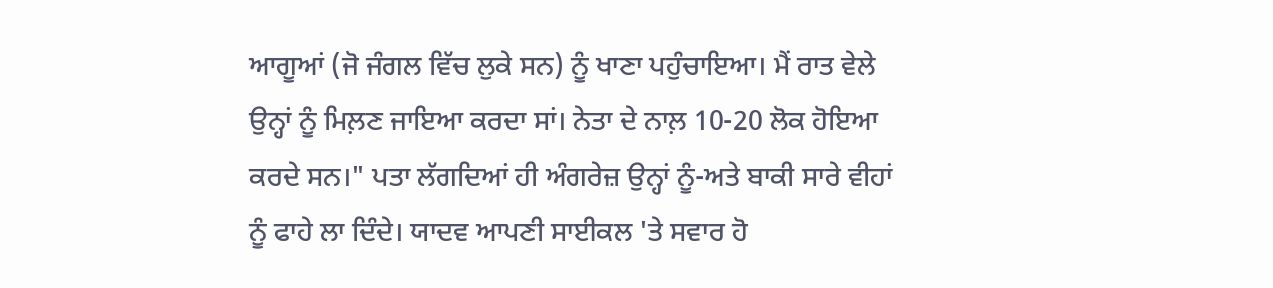ਆਗੂਆਂ (ਜੋ ਜੰਗਲ ਵਿੱਚ ਲੁਕੇ ਸਨ) ਨੂੰ ਖਾਣਾ ਪਹੁੰਚਾਇਆ। ਮੈਂ ਰਾਤ ਵੇਲੇ ਉਨ੍ਹਾਂ ਨੂੰ ਮਿਲ਼ਣ ਜਾਇਆ ਕਰਦਾ ਸਾਂ। ਨੇਤਾ ਦੇ ਨਾਲ਼ 10-20 ਲੋਕ ਹੋਇਆ ਕਰਦੇ ਸਨ।" ਪਤਾ ਲੱਗਦਿਆਂ ਹੀ ਅੰਗਰੇਜ਼ ਉਨ੍ਹਾਂ ਨੂੰ-ਅਤੇ ਬਾਕੀ ਸਾਰੇ ਵੀਹਾਂ ਨੂੰ ਫਾਹੇ ਲਾ ਦਿੰਦੇ। ਯਾਦਵ ਆਪਣੀ ਸਾਈਕਲ 'ਤੇ ਸਵਾਰ ਹੋ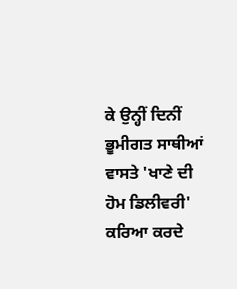ਕੇ ਉਨ੍ਹੀਂ ਦਿਨੀਂ ਭੂਮੀਗਤ ਸਾਥੀਆਂ ਵਾਸਤੇ 'ਖਾਣੇ ਦੀ ਹੋਮ ਡਿਲੀਵਰੀ' ਕਰਿਆ ਕਰਦੇ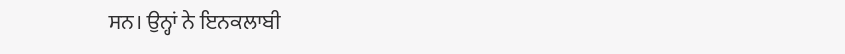ਸਨ। ਉਨ੍ਹਾਂ ਨੇ ਇਨਕਲਾਬੀ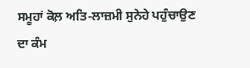ਸਮੂਹਾਂ ਕੋਲ਼ ਅਤਿ-ਲਾਜ਼ਮੀ ਸੁਨੇਹੇ ਪਹੁੰਚਾਉਣ ਦਾ ਕੰਮ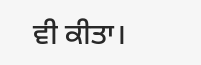ਵੀ ਕੀਤਾ।